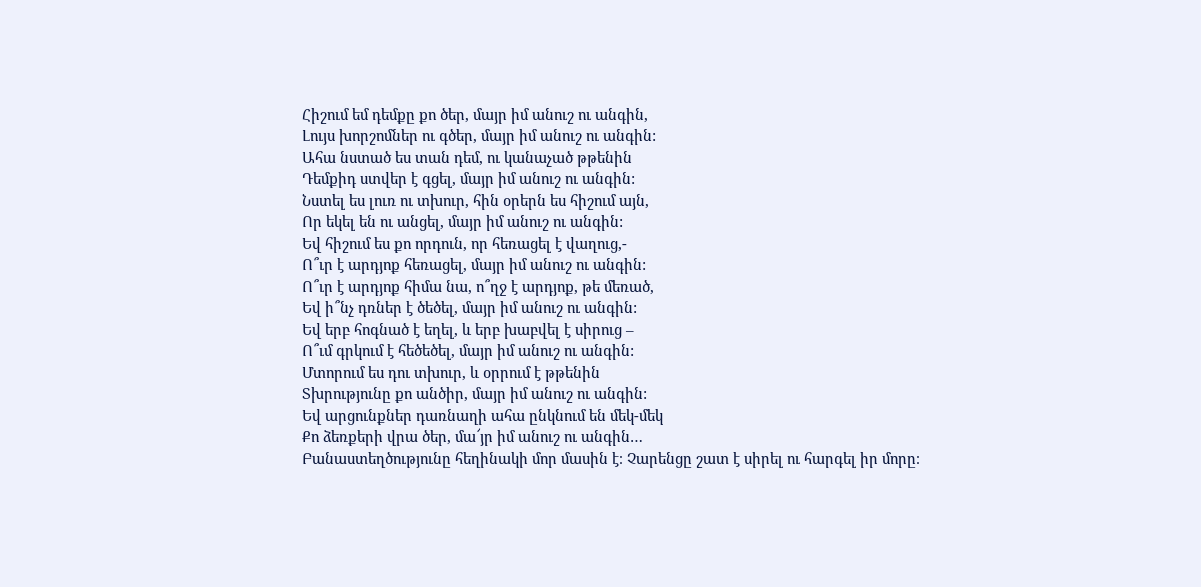Հիշում եմ դեմքը քո ծեր, մայր իմ անուշ ու անգին,
Լույս խորշոմներ ու գծեր, մայր իմ անուշ ու անգին:
Ահա նստած ես տան դեմ, ու կանաչած թթենին
Դեմքիդ ստվեր է գցել, մայր իմ անուշ ու անգին:
Նստել ես լուռ ու տխուր, հին օրերն ես հիշում այն,
Որ եկել են ու անցել, մայր իմ անուշ ու անգին:
Եվ հիշում ես քո որդուն, որ հեռացել է վաղուց,-
Ո՞ւր է արդյոք հեռացել, մայր իմ անուշ ու անգին:
Ո՞ւր է արդյոք հիմա նա, ո՞ղջ է արդյոք, թե մեռած,
Եվ ի՞նչ դռներ է ծեծել, մայր իմ անուշ ու անգին:
Եվ երբ հոգնած է եղել, և երբ խաբվել է սիրուց –
Ո՞ւմ գրկում է հեծեծել, մայր իմ անուշ ու անգին:
Մտորում ես դու տխուր, և օրրում է թթենին
Տխրությունը քո անծիր, մայր իմ անուշ ու անգին:
Եվ արցունքներ դառնաղի ահա ընկնում են մեկ-մեկ
Քո ձեռքերի վրա ծեր, մա՜յր իմ անուշ ու անգին…
Բանաստեղծությունը հեղինակի մոր մասին է։ Չարենցը շատ է սիրել ու հարգել իր մորը։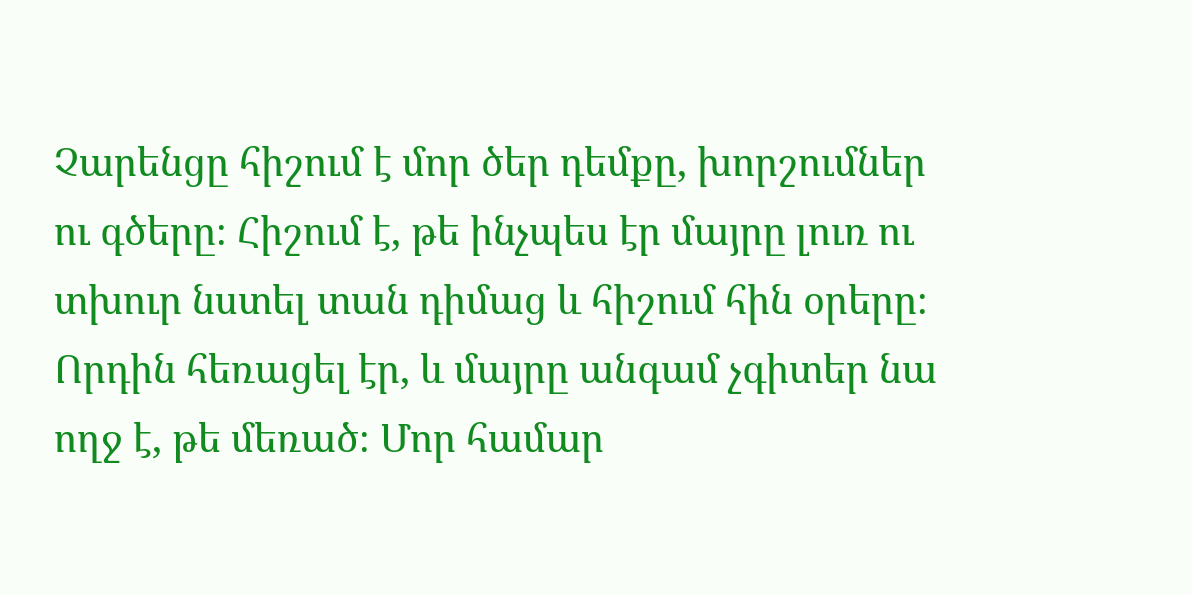Չարենցը հիշում է մոր ծեր դեմքը, խորշումներ ու գծերը։ Հիշում է, թե ինչպես էր մայրը լուռ ու տխուր նստել տան դիմաց և հիշում հին օրերը։ Որդին հեռացել էր, և մայրը անգամ չգիտեր նա ողջ է, թե մեռած։ Մոր համար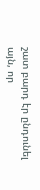շատ բարդ էր ընդունել այն, որ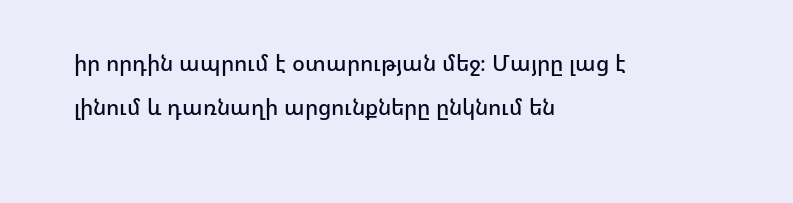իր որդին ապրում է օտարության մեջ։ Մայրը լաց է լինում և դառնաղի արցունքները ընկնում են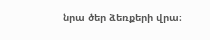նրա ծեր ձեռքերի վրա։